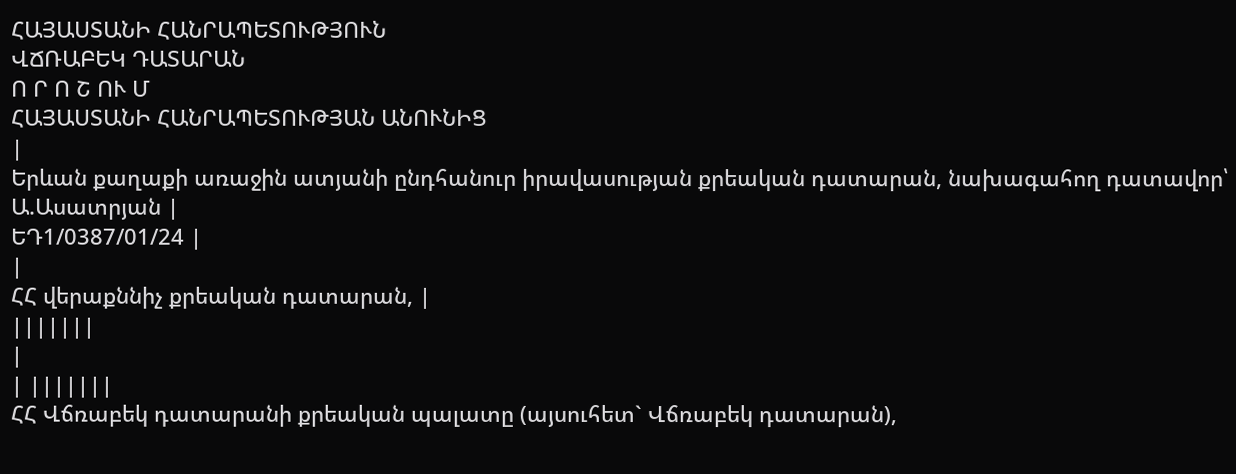ՀԱՅԱՍՏԱՆԻ ՀԱՆՐԱՊԵՏՈՒԹՅՈՒՆ
ՎՃՌԱԲԵԿ ԴԱՏԱՐԱՆ
Ո Ր Ո Շ ՈՒ Մ
ՀԱՅԱՍՏԱՆԻ ՀԱՆՐԱՊԵՏՈՒԹՅԱՆ ԱՆՈՒՆԻՑ
|
Երևան քաղաքի առաջին ատյանի ընդհանուր իրավասության քրեական դատարան, նախագահող դատավոր՝ Ա.Ասատրյան |
ԵԴ1/0387/01/24 |
|
ՀՀ վերաքննիչ քրեական դատարան, |
|||||||
|
| |||||||
ՀՀ Վճռաբեկ դատարանի քրեական պալատը (այսուհետ` Վճռաբեկ դատարան),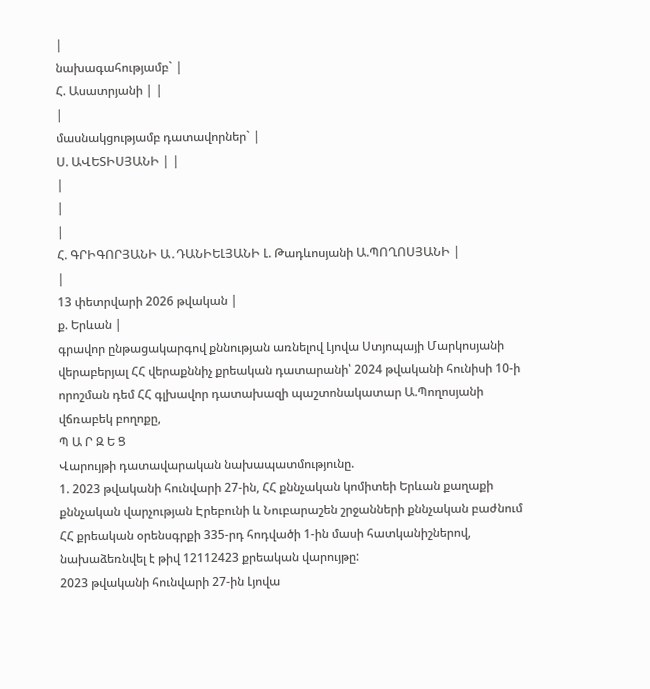|
նախագահությամբ` |
Հ. Ասատրյանի | |
|
մասնակցությամբ դատավորներ` |
Ս. ԱՎԵՏԻՍՅԱՆԻ | |
|
|
|
Հ. ԳՐԻԳՈՐՅԱՆԻ Ա․ԴԱՆԻԵԼՅԱՆԻ Լ. Թադևոսյանի Ա.ՊՈՂՈՍՅԱՆԻ |
|
13 փետրվարի 2026 թվական |
ք. Երևան |
գրավոր ընթացակարգով քննության առնելով Լյովա Ստյոպայի Մարկոսյանի վերաբերյալ ՀՀ վերաքննիչ քրեական դատարանի՝ 2024 թվականի հունիսի 10-ի որոշման դեմ ՀՀ գլխավոր դատախազի պաշտոնակատար Ա.Պողոսյանի վճռաբեկ բողոքը,
Պ Ա Ր Զ Ե Ց
Վարույթի դատավարական նախապատմությունը.
1. 2023 թվականի հունվարի 27-ին, ՀՀ քննչական կոմիտեի Երևան քաղաքի քննչական վարչության Էրեբունի և Նուբարաշեն շրջանների քննչական բաժնում ՀՀ քրեական օրենսգրքի 335-րդ հոդվածի 1-ին մասի հատկանիշներով, նախաձեռնվել է թիվ 12112423 քրեական վարույթը:
2023 թվականի հունվարի 27-ին Լյովա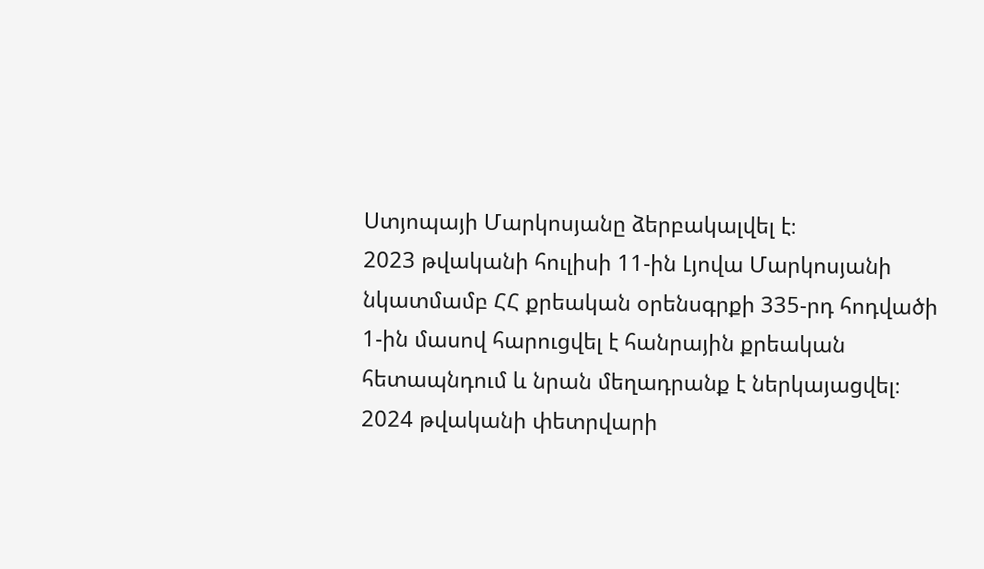Ստյոպայի Մարկոսյանը ձերբակալվել է։
2023 թվականի հուլիսի 11-ին Լյովա Մարկոսյանի նկատմամբ ՀՀ քրեական օրենսգրքի 335-րդ հոդվածի 1-ին մասով հարուցվել է հանրային քրեական հետապնդում և նրան մեղադրանք է ներկայացվել։
2024 թվականի փետրվարի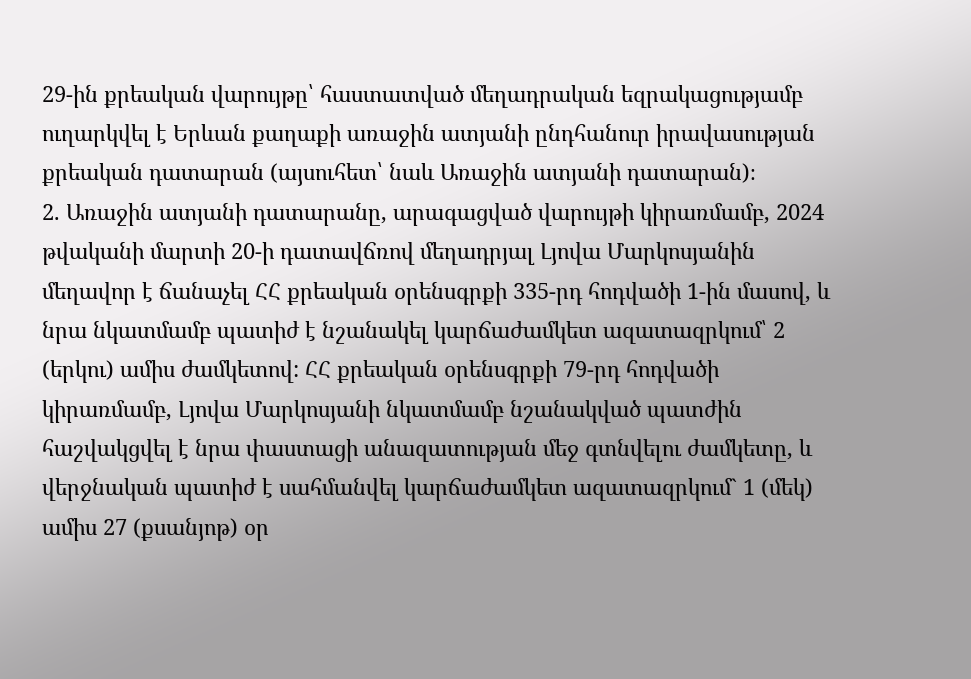29-ին քրեական վարույթը՝ հաստատված մեղադրական եզրակացությամբ ուղարկվել է Երևան քաղաքի առաջին ատյանի ընդհանուր իրավասության քրեական դատարան (այսուհետ՝ նաև Առաջին ատյանի դատարան)։
2. Առաջին ատյանի դատարանը, արագացված վարույթի կիրառմամբ, 2024 թվականի մարտի 20-ի դատավճռով մեղադրյալ Լյովա Մարկոսյանին մեղավոր է ճանաչել ՀՀ քրեական օրենսգրքի 335-րդ հոդվածի 1-ին մասով, և նրա նկատմամբ պատիժ է նշանակել կարճաժամկետ ազատազրկում՝ 2 (երկու) ամիս ժամկետով: ՀՀ քրեական օրենսգրքի 79-րդ հոդվածի կիրառմամբ, Լյովա Մարկոսյանի նկատմամբ նշանակված պատժին հաշվակցվել է նրա փաստացի անազատության մեջ գտնվելու ժամկետը, և վերջնական պատիժ է սահմանվել կարճաժամկետ ազատազրկում` 1 (մեկ) ամիս 27 (քսանյոթ) օր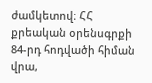ժամկետով։ ՀՀ քրեական օրենսգրքի 84-րդ հոդվածի հիման վրա,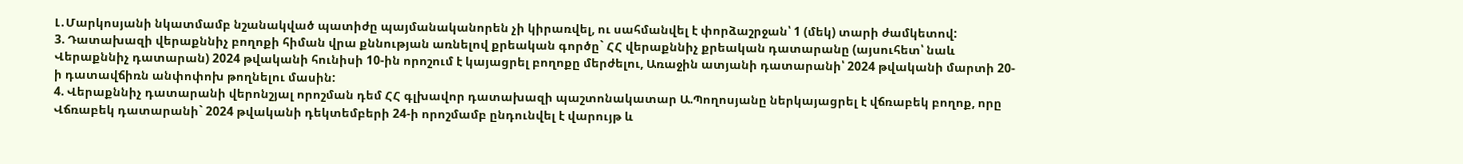Լ․Մարկոսյանի նկատմամբ նշանակված պատիժը պայմանականորեն չի կիրառվել, ու սահմանվել է փորձաշրջան՝ 1 (մեկ) տարի ժամկետով:
3. Դատախազի վերաքննիչ բողոքի հիման վրա քննության առնելով քրեական գործը` ՀՀ վերաքննիչ քրեական դատարանը (այսուհետ՝ նաև Վերաքննիչ դատարան) 2024 թվականի հունիսի 10-ին որոշում է կայացրել բողոքը մերժելու, Առաջին ատյանի դատարանի՝ 2024 թվականի մարտի 20-ի դատավճիռն անփոփոխ թողնելու մասին:
4. Վերաքննիչ դատարանի վերոնշյալ որոշման դեմ ՀՀ գլխավոր դատախազի պաշտոնակատար Ա.Պողոսյանը ներկայացրել է վճռաբեկ բողոք, որը Վճռաբեկ դատարանի` 2024 թվականի դեկտեմբերի 24-ի որոշմամբ ընդունվել է վարույթ և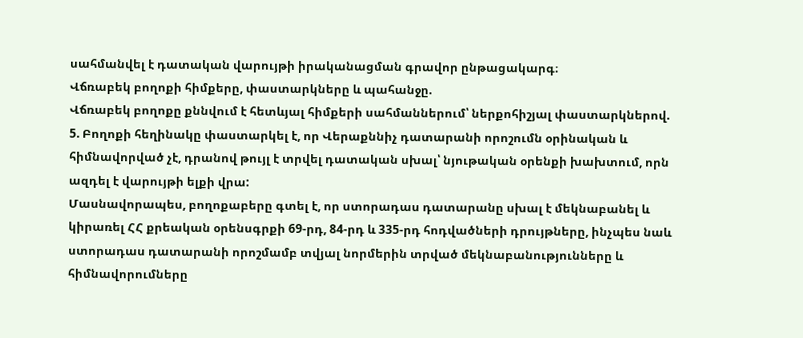սահմանվել է դատական վարույթի իրականացման գրավոր ընթացակարգ։
Վճռաբեկ բողոքի հիմքերը, փաստարկները և պահանջը.
Վճռաբեկ բողոքը քննվում է հետևյալ հիմքերի սահմաններում՝ ներքոհիշյալ փաստարկներով.
5. Բողոքի հեղինակը փաստարկել է, որ Վերաքննիչ դատարանի որոշումն օրինական և հիմնավորված չէ, դրանով թույլ է տրվել դատական սխալ՝ նյութական օրենքի խախտում, որն ազդել է վարույթի ելքի վրա:
Մասնավորապես, բողոքաբերը գտել է, որ ստորադաս դատարանը սխալ է մեկնաբանել և կիրառել ՀՀ քրեական օրենսգրքի 69-րդ, 84-րդ և 335-րդ հոդվածների դրույթները, ինչպես նաև ստորադաս դատարանի որոշմամբ տվյալ նորմերին տրված մեկնաբանությունները և հիմնավորումները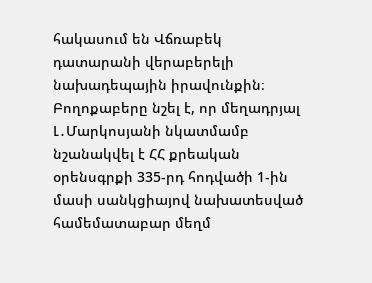հակասում են Վճռաբեկ դատարանի վերաբերելի նախադեպային իրավունքին։
Բողոքաբերը նշել է, որ մեղադրյալ Լ․Մարկոսյանի նկատմամբ նշանակվել է ՀՀ քրեական օրենսգրքի 335-րդ հոդվածի 1-ին մասի սանկցիայով նախատեսված համեմատաբար մեղմ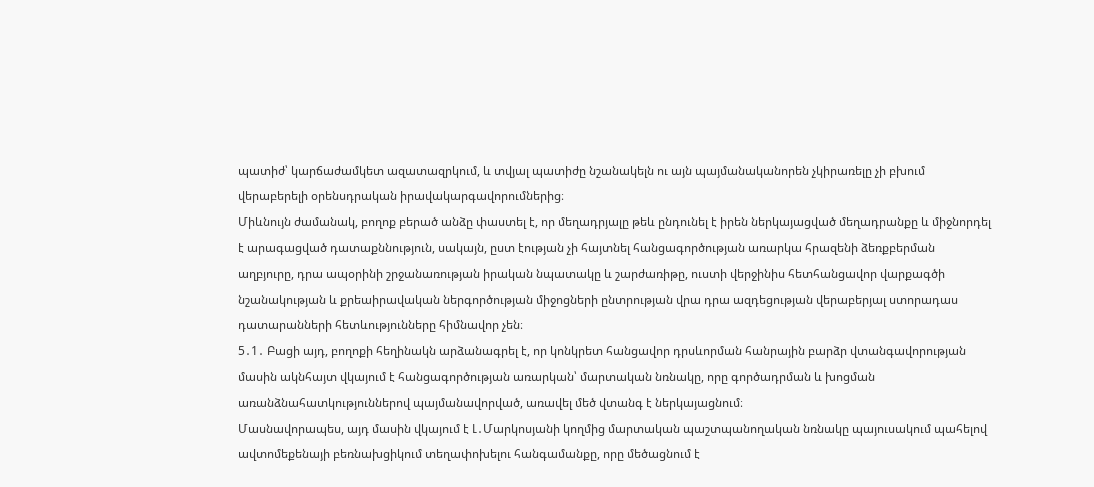պատիժ՝ կարճաժամկետ ազատազրկում, և տվյալ պատիժը նշանակելն ու այն պայմանականորեն չկիրառելը չի բխում վերաբերելի օրենսդրական իրավակարգավորումներից։
Միևնույն ժամանակ, բողոք բերած անձը փաստել է, որ մեղադրյալը թեև ընդունել է իրեն ներկայացված մեղադրանքը և միջնորդել է արագացված դատաքննություն, սակայն, ըստ էության չի հայտնել հանցագործության առարկա հրազենի ձեռքբերման աղբյուրը, դրա ապօրինի շրջանառության իրական նպատակը և շարժառիթը, ուստի վերջինիս հետհանցավոր վարքագծի նշանակության և քրեաիրավական ներգործության միջոցների ընտրության վրա դրա ազդեցության վերաբերյալ ստորադաս դատարանների հետևությունները հիմնավոր չեն։
5․1․ Բացի այդ, բողոքի հեղինակն արձանագրել է, որ կոնկրետ հանցավոր դրսևորման հանրային բարձր վտանգավորության մասին ակնհայտ վկայում է հանցագործության առարկան՝ մարտական նռնակը, որը գործադրման և խոցման առանձնահատկություններով պայմանավորված, առավել մեծ վտանգ է ներկայացնում։
Մասնավորապես, այդ մասին վկայում է Լ․Մարկոսյանի կողմից մարտական պաշտպանողական նռնակը պայուսակում պահելով ավտոմեքենայի բեռնախցիկում տեղափոխելու հանգամանքը, որը մեծացնում է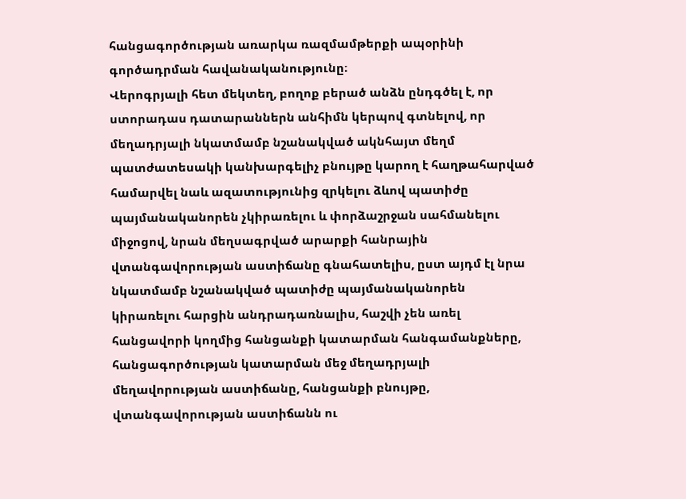հանցագործության առարկա ռազմամթերքի ապօրինի գործադրման հավանականությունը։
Վերոգրյալի հետ մեկտեղ, բողոք բերած անձն ընդգծել է, որ ստորադաս դատարաններն անհիմն կերպով գտնելով, որ մեղադրյալի նկատմամբ նշանակված ակնհայտ մեղմ պատժատեսակի կանխարգելիչ բնույթը կարող է հաղթահարված համարվել նաև ազատությունից զրկելու ձևով պատիժը պայմանականորեն չկիրառելու և փորձաշրջան սահմանելու միջոցով, նրան մեղսագրված արարքի հանրային վտանգավորության աստիճանը գնահատելիս, ըստ այդմ էլ նրա նկատմամբ նշանակված պատիժը պայմանականորեն կիրառելու հարցին անդրադառնալիս, հաշվի չեն առել հանցավորի կողմից հանցանքի կատարման հանգամանքները, հանցագործության կատարման մեջ մեղադրյալի մեղավորության աստիճանը, հանցանքի բնույթը, վտանգավորության աստիճանն ու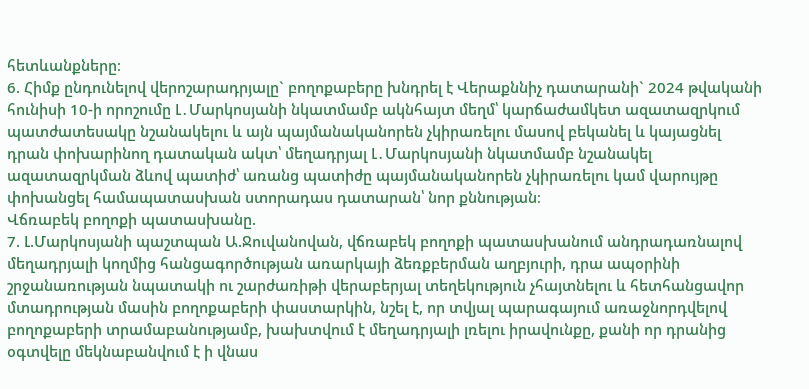հետևանքները։
6. Հիմք ընդունելով վերոշարադրյալը` բողոքաբերը խնդրել է Վերաքննիչ դատարանի` 2024 թվականի հունիսի 10-ի որոշումը Լ․Մարկոսյանի նկատմամբ ակնհայտ մեղմ՝ կարճաժամկետ ազատազրկում պատժատեսակը նշանակելու և այն պայմանականորեն չկիրառելու մասով բեկանել և կայացնել դրան փոխարինող դատական ակտ՝ մեղադրյալ Լ․Մարկոսյանի նկատմամբ նշանակել ազատազրկման ձևով պատիժ՝ առանց պատիժը պայմանականորեն չկիրառելու կամ վարույթը փոխանցել համապատասխան ստորադաս դատարան՝ նոր քննության։
Վճռաբեկ բողոքի պատասխանը.
7. Լ.Մարկոսյանի պաշտպան Ա.Ջուվանովան, վճռաբեկ բողոքի պատասխանում անդրադառնալով մեղադրյալի կողմից հանցագործության առարկայի ձեռքբերման աղբյուրի, դրա ապօրինի շրջանառության նպատակի ու շարժառիթի վերաբերյալ տեղեկություն չհայտնելու և հետհանցավոր մտադրության մասին բողոքաբերի փաստարկին, նշել է, որ տվյալ պարագայում առաջնորդվելով բողոքաբերի տրամաբանությամբ, խախտվում է մեղադրյալի լռելու իրավունքը, քանի որ դրանից օգտվելը մեկնաբանվում է ի վնաս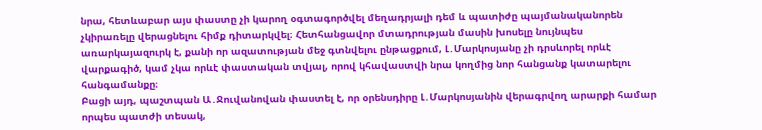նրա, հետևաբար այս փաստը չի կարող օգտագործվել մեղադրյալի դեմ և պատիժը պայմանականորեն չկիրառելը վերացնելու հիմք դիտարկվել։ Հետհանցավոր մտադրության մասին խոսելը նույնպես առարկայազուրկ է, քանի որ ազատության մեջ գտնվելու ընթացքում, Լ․Մարկոսյանը չի դրսևորել որևէ վարքագիծ, կամ չկա որևէ փաստական տվյալ, որով կհավաստվի նրա կողմից նոր հանցանք կատարելու հանգամանքը։
Բացի այդ, պաշտպան Ա․Ջուվանովան փաստել է, որ օրենսդիրը Լ․Մարկոսյանին վերագրվող արարքի համար որպես պատժի տեսակ,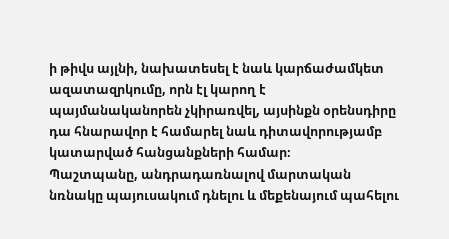ի թիվս այլնի, նախատեսել է նաև կարճաժամկետ ազատազրկումը, որն էլ կարող է պայմանականորեն չկիրառվել, այսինքն օրենսդիրը դա հնարավոր է համարել նաև դիտավորությամբ կատարված հանցանքների համար։
Պաշտպանը, անդրադառնալով մարտական նռնակը պայուսակում դնելու և մեքենայում պահելու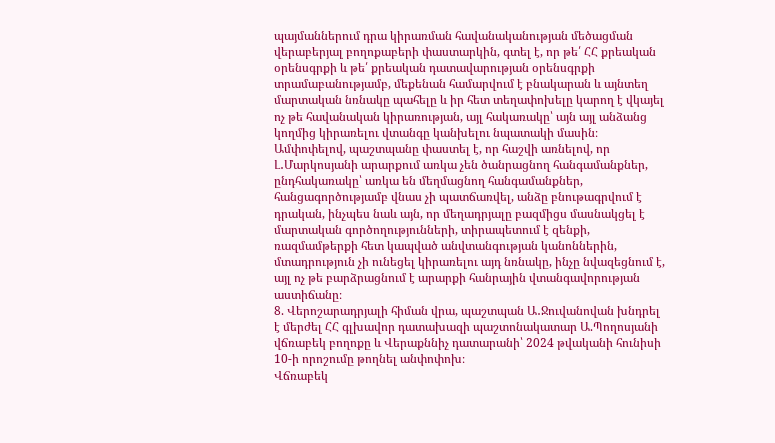պայմաններում դրա կիրառման հավանականության մեծացման վերաբերյալ բողոքաբերի փաստարկին, գտել է, որ թե՛ ՀՀ քրեական օրենսգրքի և թե՛ քրեական դատավարության օրենսգրքի տրամաբանությամբ, մեքենան համարվում է բնակարան և այնտեղ մարտական նռնակը պահելը և իր հետ տեղափոխելը կարող է վկայել ոչ թե հավանական կիրառության, այլ հակառակը՝ այն այլ անձանց կողմից կիրառելու վտանգը կանխելու նպատակի մասին։
Ամփոփելով, պաշտպանը փաստել է, որ հաշվի առնելով, որ Լ․Մարկոսյանի արարքում առկա չեն ծանրացնող հանգամանքներ, ընդհակառակը՝ առկա են մեղմացնող հանգամանքներ, հանցագործությամբ վնաս չի պատճառվել, անձը բնութագրվում է դրական, ինչպես նաև այն, որ մեղադրյալը բազմիցս մասնակցել է մարտական գործողությունների, տիրապետում է զենքի, ռազմամթերքի հետ կապված անվտանգության կանոններին, մտադրություն չի ունեցել կիրառելու այդ նռնակը, ինչը նվազեցնում է, այլ ոչ թե բարձրացնում է արարքի հանրային վտանգավորության աստիճանը։
8. Վերոշարադրյալի հիման վրա, պաշտպան Ա․Ջուվանովան խնդրել է մերժել ՀՀ գլխավոր դատախազի պաշտոնակատար Ա.Պողոսյանի վճռաբեկ բողոքը և Վերաքննիչ դատարանի՝ 2024 թվականի հունիսի 10-ի որոշումը թողնել անփոփոխ։
Վճռաբեկ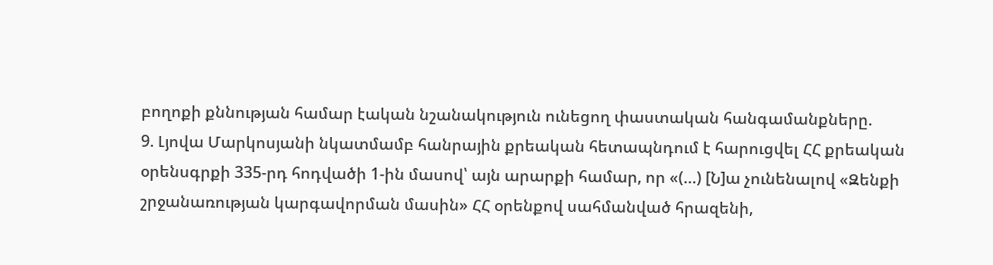բողոքի քննության համար էական նշանակություն ունեցող փաստական հանգամանքները.
9. Լյովա Մարկոսյանի նկատմամբ հանրային քրեական հետապնդում է հարուցվել ՀՀ քրեական օրենսգրքի 335-րդ հոդվածի 1-ին մասով՝ այն արարքի համար, որ «(…) [Ն]ա չունենալով «Զենքի շրջանառության կարգավորման մասին» ՀՀ օրենքով սահմանված հրազենի,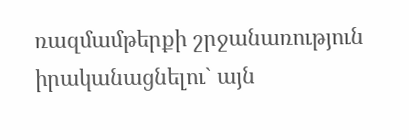ռազմամթերքի շրջանառություն իրականացնելու` այն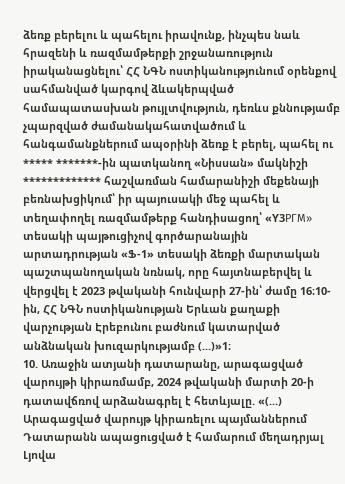ձեռք բերելու և պահելու իրավունք, ինչպես նաև հրազենի և ռազմամթերքի շրջանառություն իրականացնելու՝ ՀՀ ՆԳՆ ոստիկանությունում օրենքով սահմանված կարգով ձևակերպված համապատասխան թույլտվություն, դեռևս քննությամբ չպարզված ժամանակահատվածում և հանգամանքներում ապօրինի ձեռք է բերել, պահել ու ***** *******-ին պատկանող «Նիսսան» մակնիշի ************* հաշվառման համարանիշի մեքենայի բեռնախցիկում՝ իր պայուսակի մեջ պահել և տեղափողել ռազմամթերք հանդիսացող՝ «Y3PГM» տեսակի պայթուցիչով գործարանային արտադրության «Ֆ-1» տեսակի ձեռքի մարտական պաշտպանողական նռնակ, որը հայտնաբերվել և վերցվել է 2023 թվականի հունվարի 27-ին՝ ժամը 16։10-ին, ՀՀ ՆԳՆ ոստիկանության Երևան քաղաքի վարչության Էրեբունու բաժնում կատարված անձնական խուզարկությամբ (...)»1։
10. Առաջին ատյանի դատարանը, արագացված վարույթի կիրառմամբ, 2024 թվականի մարտի 20-ի դատավճռով արձանագրել է հետևյալը. «(...) Արագացված վարույթ կիրառելու պայմաններում Դատարանն ապացուցված է համարում մեղադրյալ Լյովա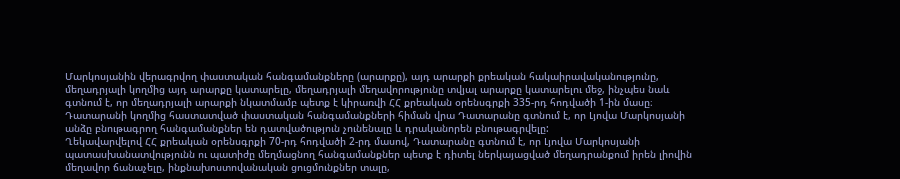Մարկոսյանին վերագրվող փաստական հանգամանքները (արարքը), այդ արարքի քրեական հակաիրավականությունը, մեղադրյալի կողմից այդ արարքը կատարելը, մեղադրյալի մեղավորությունը տվյալ արարքը կատարելու մեջ, ինչպես նաև գտնում է, որ մեղադրյալի արարքի նկատմամբ պետք է կիրառվի ՀՀ քրեական օրենսգրքի 335-րդ հոդվածի 1-ին մասը։
Դատարանի կողմից հաստատված փաստական հանգամանքների հիման վրա Դատարանը գտնում է, որ Լյովա Մարկոսյանի անձը բնութագրող հանգամանքներ են դատվածություն չունենալը և դրականորեն բնութագրվելը:
Ղեկավարվելով ՀՀ քրեական օրենսգրքի 70-րդ հոդվածի 2-րդ մասով, Դատարանը գտնում է, որ Լյովա Մարկոսյանի պատասխանատվությունն ու պատիժը մեղմացնող հանգամանքներ պետք է դիտել ներկայացված մեղադրանքում իրեն լիովին մեղավոր ճանաչելը, ինքնախոստովանական ցուցմունքներ տալը,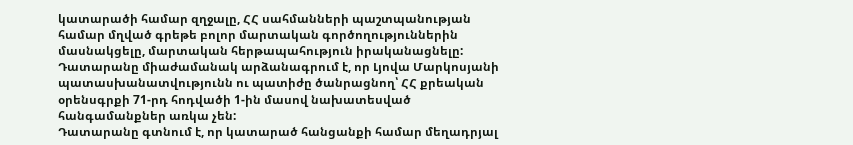կատարածի համար զղջալը, ՀՀ սահմանների պաշտպանության համար մղված գրեթե բոլոր մարտական գործողություններին մասնակցելը, մարտական հերթապահություն իրականացնելը:
Դատարանը միաժամանակ արձանագրում է, որ Լյովա Մարկոսյանի պատասխանատվությունն ու պատիժը ծանրացնող՝ ՀՀ քրեական օրենսգրքի 71-րդ հոդվածի 1-ին մասով նախատեսված հանգամանքներ առկա չեն:
Դատարանը գտնում է, որ կատարած հանցանքի համար մեղադրյալ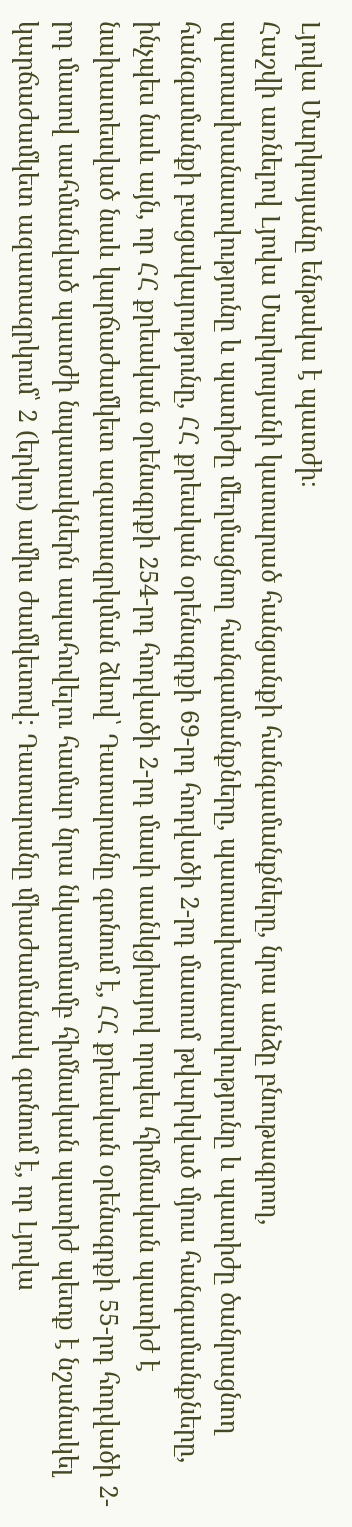Լյովա Մարկոսյանը ենթակա է պատժի։
Հաշվի առնելով Լյովա Մարկոսյանի կատարած հանցանքի հանգամանքները, նրա անձը բնութագրող, պատասխանատվությունը և պատիժը մեղմացնող հանգամանքները, պատասխանատվությունը և պատիժը ծանրացնող հանգամանքի բացակայությունը, ՀՀ քրեական օրենսգրքի 69-րդ հոդվածի 2-րդ մասում թվարկված մյուս հանգամանքները, ինչպես նաև այն, որ ՀՀ քրեական օրենսգրքի 254-րդ հոդվածի 2-րդ մասի սանկցիայով որպես հիմնական պատիժ է նախատեսված նաև կարճաժամկետ ազատազրկման ձևով՝ Դատարանը գտնում է, ՀՀ քրեական օրենսգրքի 55-րդ հոդվածի 2-րդ մասով սահմանված պատժի նպատակներն ապահովելու համար նրա նկատմամբ հիմնական պատիժ պետք է նշանակել կարճաժամկետ ազատազրկում՝ 2 (երկու) ամիս ժամկետով: Դատարանը միաժամանակ գտնում է, որ Լյովա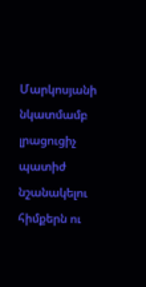Մարկոսյանի նկատմամբ լրացուցիչ պատիժ նշանակելու հիմքերն ու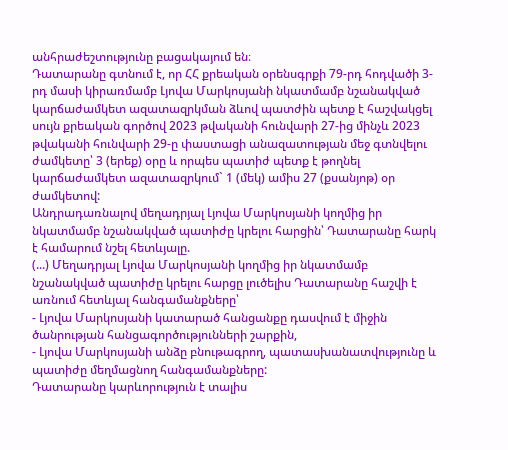անհրաժեշտությունը բացակայում են։
Դատարանը գտնում է, որ ՀՀ քրեական օրենսգրքի 79-րդ հոդվածի 3-րդ մասի կիրառմամբ Լյովա Մարկոսյանի նկատմամբ նշանակված կարճաժամկետ ազատազրկման ձևով պատժին պետք է հաշվակցել սույն քրեական գործով 2023 թվականի հունվարի 27-ից մինչև 2023 թվականի հունվարի 29-ը փաստացի անազատության մեջ գտնվելու ժամկետը՝ 3 (երեք) օրը և որպես պատիժ պետք է թողնել կարճաժամկետ ազատազրկում` 1 (մեկ) ամիս 27 (քսանյոթ) օր ժամկետով:
Անդրադառնալով մեղադրյալ Լյովա Մարկոսյանի կողմից իր նկատմամբ նշանակված պատիժը կրելու հարցին՝ Դատարանը հարկ է համարում նշել հետևյալը.
(...) Մեղադրյալ Լյովա Մարկոսյանի կողմից իր նկատմամբ նշանակված պատիժը կրելու հարցը լուծելիս Դատարանը հաշվի է առնում հետևյալ հանգամանքները՝
- Լյովա Մարկոսյանի կատարած հանցանքը դասվում է միջին ծանրության հանցագործությունների շարքին,
- Լյովա Մարկոսյանի անձը բնութագրող, պատասխանատվությունը և պատիժը մեղմացնող հանգամանքները:
Դատարանը կարևորություն է տալիս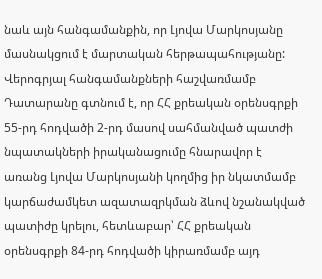նաև այն հանգամանքին, որ Լյովա Մարկոսյանը մասնակցում է մարտական հերթապահությանը:
Վերոգրյալ հանգամանքների հաշվառմամբ Դատարանը գտնում է, որ ՀՀ քրեական օրենսգրքի 55-րդ հոդվածի 2-րդ մասով սահմանված պատժի նպատակների իրականացումը հնարավոր է առանց Լյովա Մարկոսյանի կողմից իր նկատմամբ կարճաժամկետ ազատազրկման ձևով նշանակված պատիժը կրելու, հետևաբար՝ ՀՀ քրեական օրենսգրքի 84-րդ հոդվածի կիրառմամբ այդ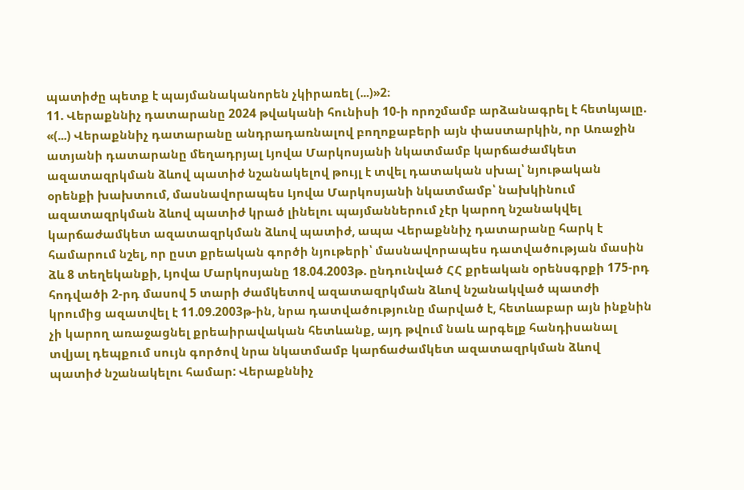պատիժը պետք է պայմանականորեն չկիրառել (...)»2։
11. Վերաքննիչ դատարանը 2024 թվականի հունիսի 10-ի որոշմամբ արձանագրել է հետևյալը. «(...) Վերաքննիչ դատարանը անդրադառնալով բողոքաբերի այն փաստարկին, որ Առաջին ատյանի դատարանը մեղադրյալ Լյովա Մարկոսյանի նկատմամբ կարճաժամկետ ազատազրկման ձևով պատիժ նշանակելով թույլ է տվել դատական սխալ՝ նյութական օրենքի խախտում, մասնավորապես Լյովա Մարկոսյանի նկատմամբ՝ նախկինում ազատազրկման ձևով պատիժ կրած լինելու պայմաններում չէր կարող նշանակվել կարճաժամկետ ազատազրկման ձևով պատիժ, ապա Վերաքննիչ դատարանը հարկ է համարում նշել, որ ըստ քրեական գործի նյութերի՝ մասնավորապես դատվածության մասին ձև 8 տեղեկանքի, Լյովա Մարկոսյանը 18.04.2003թ. ընդունված ՀՀ քրեական օրենսգրքի 175-րդ հոդվածի 2-րդ մասով 5 տարի ժամկետով ազատազրկման ձևով նշանակված պատժի կրումից ազատվել է 11.09.2003թ-ին, նրա դատվածությունը մարված է, հետևաբար այն ինքնին չի կարող առաջացնել քրեաիրավական հետևանք, այդ թվում նաև արգելք հանդիսանալ տվյալ դեպքում սույն գործով նրա նկատմամբ կարճաժամկետ ազատազրկման ձևով պատիժ նշանակելու համար: Վերաքննիչ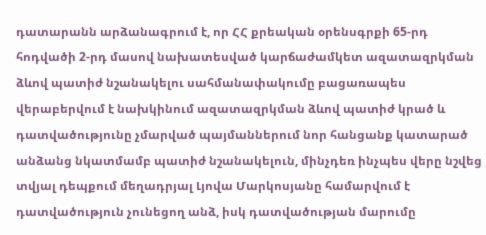դատարանն արձանագրում է, որ ՀՀ քրեական օրենսգրքի 65-րդ հոդվածի 2-րդ մասով նախատեսված կարճաժամկետ ազատազրկման ձևով պատիժ նշանակելու սահմանափակումը բացառապես վերաբերվում է նախկինում ազատազրկման ձևով պատիժ կրած և դատվածությունը չմարված պայմաններում նոր հանցանք կատարած անձանց նկատմամբ պատիժ նշանակելուն, մինչդեռ ինչպես վերը նշվեց տվյալ դեպքում մեղադրյալ Լյովա Մարկոսյանը համարվում է դատվածություն չունեցող անձ, իսկ դատվածության մարումը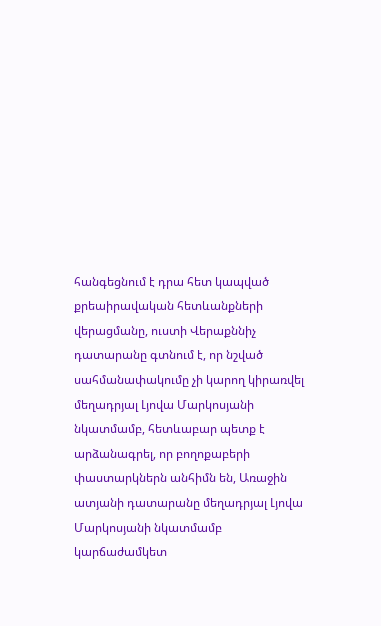հանգեցնում է դրա հետ կապված քրեաիրավական հետևանքների վերացմանը, ուստի Վերաքննիչ դատարանը գտնում է, որ նշված սահմանափակումը չի կարող կիրառվել մեղադրյալ Լյովա Մարկոսյանի նկատմամբ, հետևաբար պետք է արձանագրել, որ բողոքաբերի փաստարկներն անհիմն են, Առաջին ատյանի դատարանը մեղադրյալ Լյովա Մարկոսյանի նկատմամբ կարճաժամկետ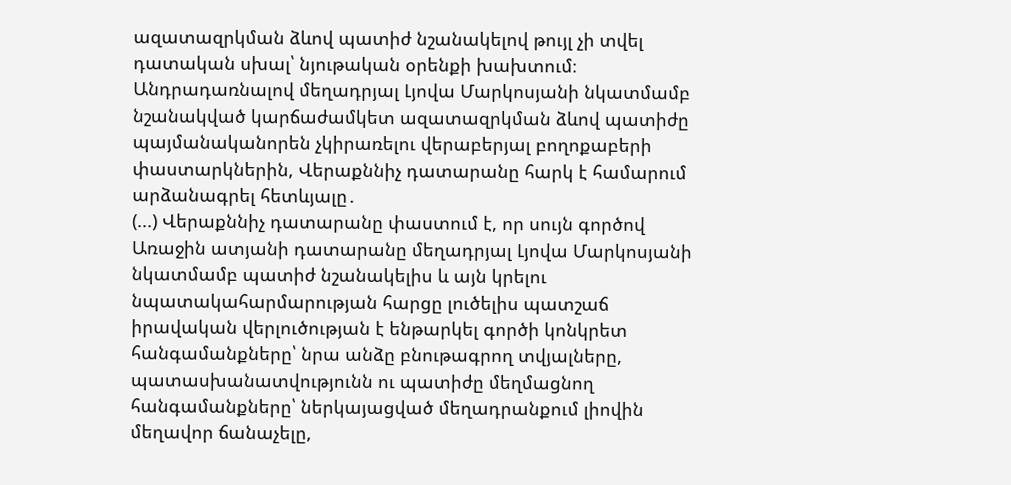ազատազրկման ձևով պատիժ նշանակելով թույլ չի տվել դատական սխալ՝ նյութական օրենքի խախտում։
Անդրադառնալով մեղադրյալ Լյովա Մարկոսյանի նկատմամբ նշանակված կարճաժամկետ ազատազրկման ձևով պատիժը պայմանականորեն չկիրառելու վերաբերյալ բողոքաբերի փաստարկներին, Վերաքննիչ դատարանը հարկ է համարում արձանագրել հետևյալը․
(...) Վերաքննիչ դատարանը փաստում է, որ սույն գործով Առաջին ատյանի դատարանը մեղադրյալ Լյովա Մարկոսյանի նկատմամբ պատիժ նշանակելիս և այն կրելու նպատակահարմարության հարցը լուծելիս պատշաճ իրավական վերլուծության է ենթարկել գործի կոնկրետ հանգամանքները՝ նրա անձը բնութագրող տվյալները, պատասխանատվությունն ու պատիժը մեղմացնող հանգամանքները՝ ներկայացված մեղադրանքում լիովին մեղավոր ճանաչելը,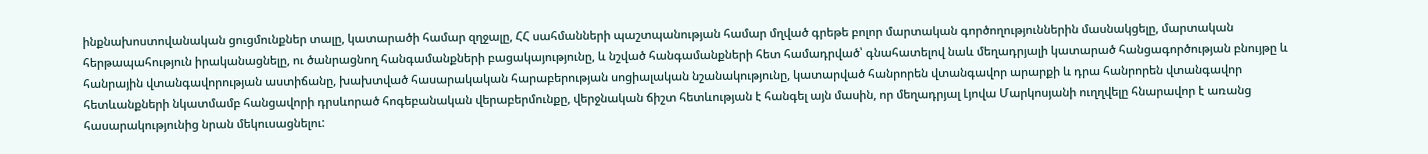ինքնախոստովանական ցուցմունքներ տալը, կատարածի համար զղջալը, ՀՀ սահմանների պաշտպանության համար մղված գրեթե բոլոր մարտական գործողություններին մասնակցելը, մարտական հերթապահություն իրականացնելը, ու ծանրացնող հանգամանքների բացակայությունը, և նշված հանգամանքների հետ համադրված՝ գնահատելով նաև մեղադրյալի կատարած հանցագործության բնույթը և հանրային վտանգավորության աստիճանը, խախտված հասարակական հարաբերության սոցիալական նշանակությունը, կատարված հանրորեն վտանգավոր արարքի և դրա հանրորեն վտանգավոր հետևանքների նկատմամբ հանցավորի դրսևորած հոգեբանական վերաբերմունքը, վերջնական ճիշտ հետևության է հանգել այն մասին, որ մեղադրյալ Լյովա Մարկոսյանի ուղղվելը հնարավոր է առանց հասարակությունից նրան մեկուսացնելու: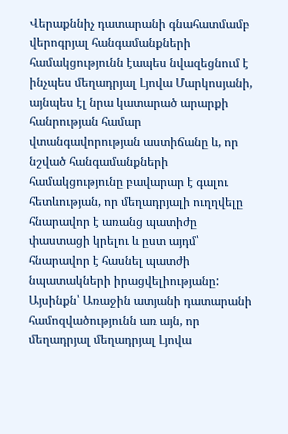Վերաքննիչ դատարանի գնահատմամբ վերոգրյալ հանգամանքների համակցությունն էապես նվազեցնում է ինչպես մեղադրյալ Լյովա Մարկոսյանի, այնպես էլ նրա կատարած արարքի հանրության համար վտանգավորության աստիճանը և, որ նշված հանգամանքների համակցությունը բավարար է գալու հետևության, որ մեղադրյալի ուղղվելը հնարավոր է առանց պատիժը փաստացի կրելու և ըստ այդմ՝ հնարավոր է հասնել պատժի նպատակների իրացվելիությանը:
Այսինքն՝ Առաջին ատյանի դատարանի համոզվածությունն առ այն, որ մեղադրյալ մեղադրյալ Լյովա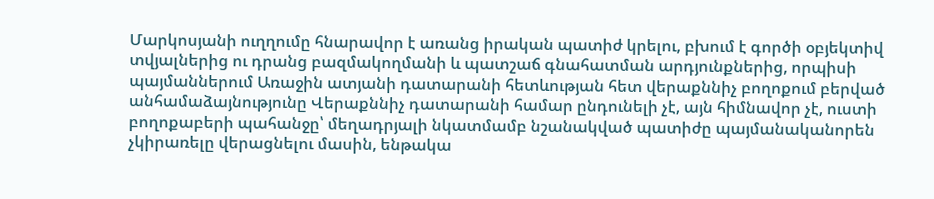Մարկոսյանի ուղղումը հնարավոր է առանց իրական պատիժ կրելու, բխում է գործի օբյեկտիվ տվյալներից ու դրանց բազմակողմանի և պատշաճ գնահատման արդյունքներից, որպիսի պայմաններում Առաջին ատյանի դատարանի հետևության հետ վերաքննիչ բողոքում բերված անհամաձայնությունը Վերաքննիչ դատարանի համար ընդունելի չէ, այն հիմնավոր չէ, ուստի բողոքաբերի պահանջը՝ մեղադրյալի նկատմամբ նշանակված պատիժը պայմանականորեն չկիրառելը վերացնելու մասին, ենթակա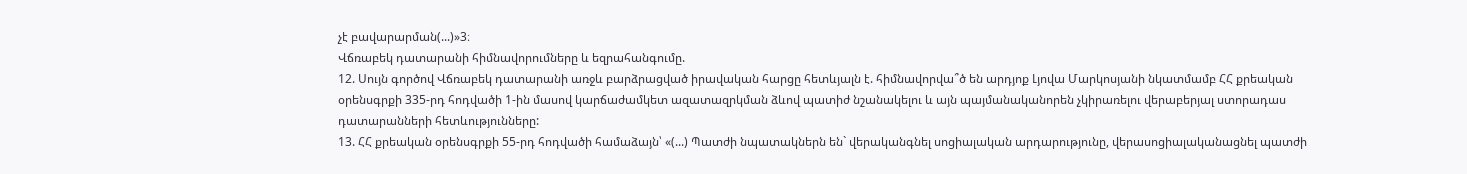չէ բավարարման(...)»3։
Վճռաբեկ դատարանի հիմնավորումները և եզրահանգումը.
12. Սույն գործով Վճռաբեկ դատարանի առջև բարձրացված իրավական հարցը հետևյալն է. հիմնավորվա՞ծ են արդյոք Լյովա Մարկոսյանի նկատմամբ ՀՀ քրեական օրենսգրքի 335-րդ հոդվածի 1-ին մասով կարճաժամկետ ազատազրկման ձևով պատիժ նշանակելու և այն պայմանականորեն չկիրառելու վերաբերյալ ստորադաս դատարանների հետևությունները:
13. ՀՀ քրեական օրենսգրքի 55-րդ հոդվածի համաձայն՝ «(...) Պատժի նպատակներն են` վերականգնել սոցիալական արդարությունը, վերասոցիալականացնել պատժի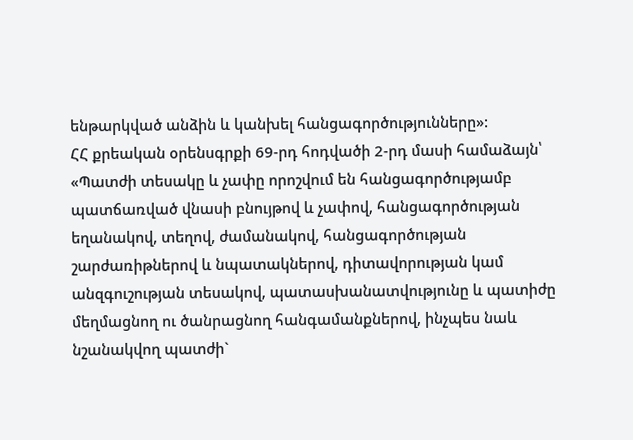ենթարկված անձին և կանխել հանցագործությունները»:
ՀՀ քրեական օրենսգրքի 69-րդ հոդվածի 2-րդ մասի համաձայն՝ «Պատժի տեսակը և չափը որոշվում են հանցագործությամբ պատճառված վնասի բնույթով և չափով, հանցագործության եղանակով, տեղով, ժամանակով, հանցագործության շարժառիթներով և նպատակներով, դիտավորության կամ անզգուշության տեսակով, պատասխանատվությունը և պատիժը մեղմացնող ու ծանրացնող հանգամանքներով, ինչպես նաև նշանակվող պատժի`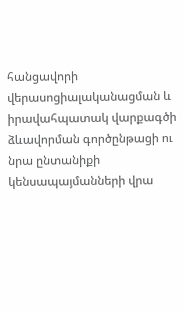հանցավորի վերասոցիալականացման և իրավահպատակ վարքագծի ձևավորման գործընթացի ու նրա ընտանիքի կենսապայմանների վրա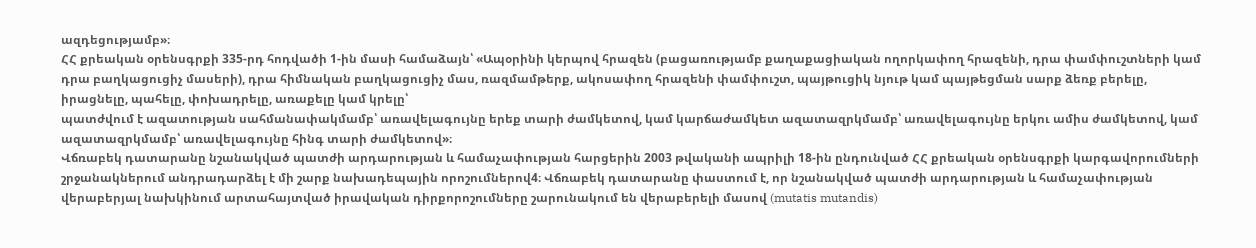ազդեցությամբ»։
ՀՀ քրեական օրենսգրքի 335-րդ հոդվածի 1-ին մասի համաձայն՝ «Ապօրինի կերպով հրազեն (բացառությամբ քաղաքացիական ողորկափող հրազենի, դրա փամփուշտների կամ դրա բաղկացուցիչ մասերի), դրա հիմնական բաղկացուցիչ մաս, ռազմամթերք, ակոսափող հրազենի փամփուշտ, պայթուցիկ նյութ կամ պայթեցման սարք ձեռք բերելը, իրացնելը, պահելը, փոխադրելը, առաքելը կամ կրելը՝
պատժվում է ազատության սահմանափակմամբ՝ առավելագույնը երեք տարի ժամկետով, կամ կարճաժամկետ ազատազրկմամբ՝ առավելագույնը երկու ամիս ժամկետով, կամ ազատազրկմամբ՝ առավելագույնը հինգ տարի ժամկետով»։
Վճռաբեկ դատարանը նշանակված պատժի արդարության և համաչափության հարցերին 2003 թվականի ապրիլի 18-ին ընդունված ՀՀ քրեական օրենսգրքի կարգավորումների շրջանակներում անդրադարձել է մի շարք նախադեպային որոշումներով4։ Վճռաբեկ դատարանը փաստում է, որ նշանակված պատժի արդարության և համաչափության վերաբերյալ նախկինում արտահայտված իրավական դիրքորոշումները շարունակում են վերաբերելի մասով (mutatis mutandis)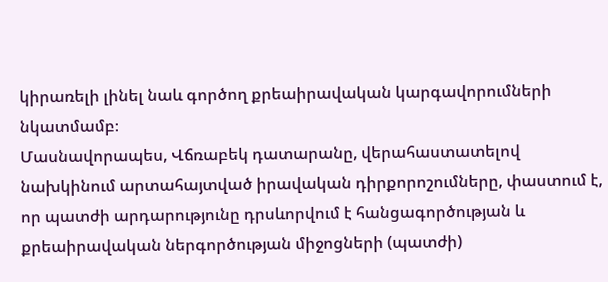կիրառելի լինել նաև գործող քրեաիրավական կարգավորումների նկատմամբ։
Մասնավորապես, Վճռաբեկ դատարանը, վերահաստատելով նախկինում արտահայտված իրավական դիրքորոշումները, փաստում է, որ պատժի արդարությունը դրսևորվում է հանցագործության և քրեաիրավական ներգործության միջոցների (պատժի)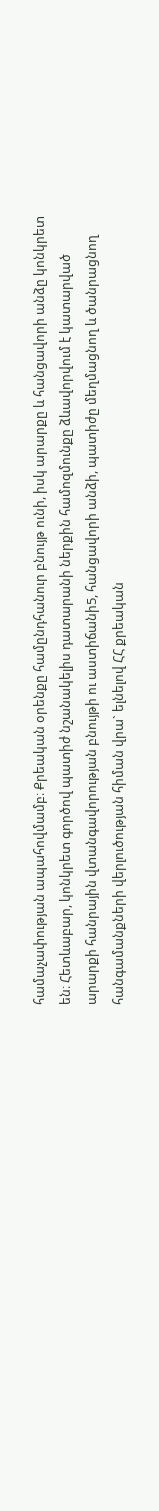համաչափության ապահովմամբ։ Քրեական օրենքը համընդհանուր բնույթ ունի, իսկ արարքը և հանցավորի անձը կոնկրետ են։ Հետևաբար, կոնկրետ գործով պատիժ նշանակելիս դատարանի ներքին համոզմունքը ձևավորվում է կատարված արարքի հանրային վտանգավորության բնույթի ու աստիճանի5, հանցավորի անձի, պատիժը մեղմացնող և ծանրացնող հանգամանքների վերլուծության հիման վրա` ելնելով ՀՀ քրեական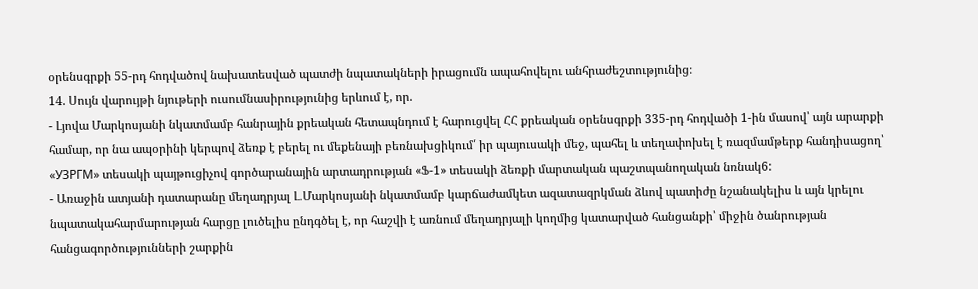օրենսգրքի 55-րդ հոդվածով նախատեսված պատժի նպատակների իրացումն ապահովելու անհրաժեշտությունից։
14. Սույն վարույթի նյութերի ուսումնասիրությունից երևում է, որ.
- Լյովա Մարկոսյանի նկատմամբ հանրային քրեական հետապնդում է հարուցվել ՀՀ քրեական օրենսգրքի 335-րդ հոդվածի 1-ին մասով՝ այն արարքի համար, որ նա ապօրինի կերպով ձեռք է բերել ու մեքենայի բեռնախցիկում՛ իր պայուսակի մեջ, պահել և տեղափոխել է ռազմամթերք հանդիսացող՝ «УЗРГМ» տեսակի պայթուցիչով գործարանային արտադրության «Ֆ-1» տեսակի ձեռքի մարտական պաշտպանողական նռնակ6:
- Առաջին ատյանի դատարանը մեղադրյալ Լ․Մարկոսյանի նկատմամբ կարճաժամկետ ազատազրկման ձևով պատիժը նշանակելիս և այն կրելու նպատակահարմարության հարցը լուծելիս ընդգծել է, որ հաշվի է առնում մեղադրյալի կողմից կատարված հանցանքի՝ միջին ծանրության հանցագործությունների շարքին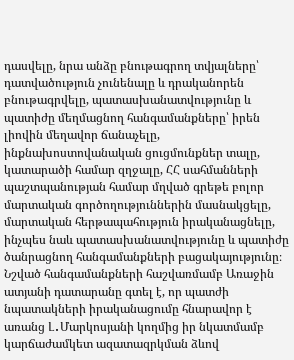դասվելը, նրա անձը բնութագրող տվյալները՝ դատվածություն չունենալը և դրականորեն բնութագրվելը, պատասխանատվությունը և պատիժը մեղմացնող հանգամանքները՝ իրեն լիովին մեղավոր ճանաչելը, ինքնախոստովանական ցուցմունքներ տալը, կատարածի համար զղջալը, ՀՀ սահմանների պաշտպանության համար մղված գրեթե բոլոր մարտական գործողություններին մասնակցելը, մարտական հերթապահություն իրականացնելը, ինչպես նաև պատասխանատվությունը և պատիժը ծանրացնող հանգամանքների բացակայությունը։ Նշված հանգամանքների հաշվառմամբ Առաջին ատյանի դատարանը գտել է, որ պատժի նպատակների իրականացումը հնարավոր է առանց Լ․Մարկոսյանի կողմից իր նկատմամբ կարճաժամկետ ազատազրկման ձևով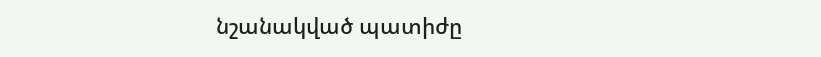նշանակված պատիժը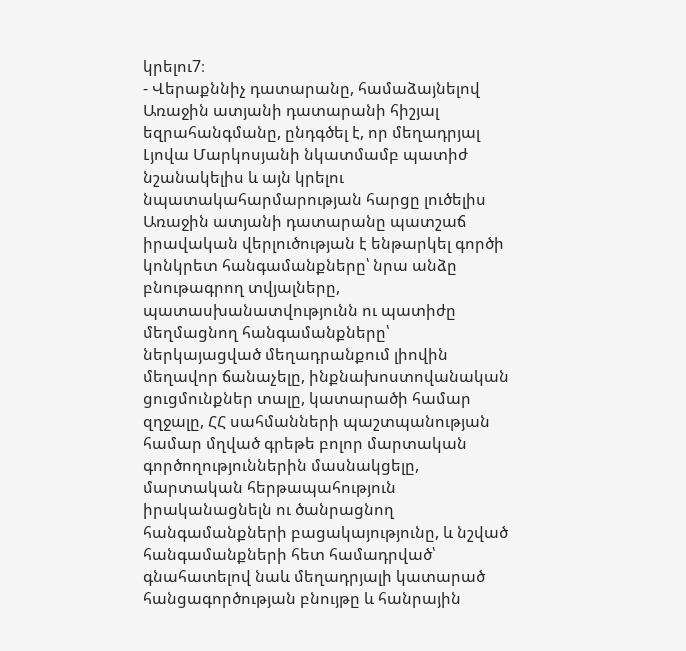կրելու7։
- Վերաքննիչ դատարանը, համաձայնելով Առաջին ատյանի դատարանի հիշյալ եզրահանգմանը, ընդգծել է, որ մեղադրյալ Լյովա Մարկոսյանի նկատմամբ պատիժ նշանակելիս և այն կրելու նպատակահարմարության հարցը լուծելիս Առաջին ատյանի դատարանը պատշաճ իրավական վերլուծության է ենթարկել գործի կոնկրետ հանգամանքները՝ նրա անձը բնութագրող տվյալները, պատասխանատվությունն ու պատիժը մեղմացնող հանգամանքները՝ ներկայացված մեղադրանքում լիովին մեղավոր ճանաչելը, ինքնախոստովանական ցուցմունքներ տալը, կատարածի համար զղջալը, ՀՀ սահմանների պաշտպանության համար մղված գրեթե բոլոր մարտական գործողություններին մասնակցելը, մարտական հերթապահություն իրականացնելն ու ծանրացնող հանգամանքների բացակայությունը, և նշված հանգամանքների հետ համադրված՝ գնահատելով նաև մեղադրյալի կատարած հանցագործության բնույթը և հանրային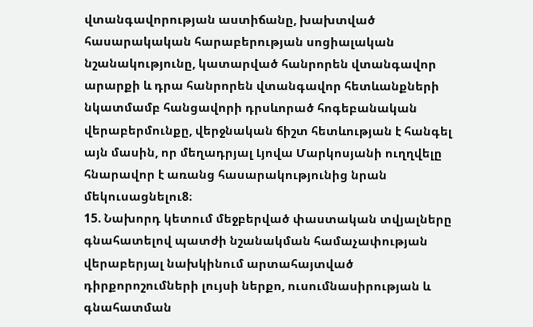վտանգավորության աստիճանը, խախտված հասարակական հարաբերության սոցիալական նշանակությունը, կատարված հանրորեն վտանգավոր արարքի և դրա հանրորեն վտանգավոր հետևանքների նկատմամբ հանցավորի դրսևորած հոգեբանական վերաբերմունքը, վերջնական ճիշտ հետևության է հանգել այն մասին, որ մեղադրյալ Լյովա Մարկոսյանի ուղղվելը հնարավոր է առանց հասարակությունից նրան մեկուսացնելու8։
15. Նախորդ կետում մեջբերված փաստական տվյալները գնահատելով պատժի նշանակման համաչափության վերաբերյալ նախկինում արտահայտված դիրքորոշումների լույսի ներքո, ուսումնասիրության և գնահատման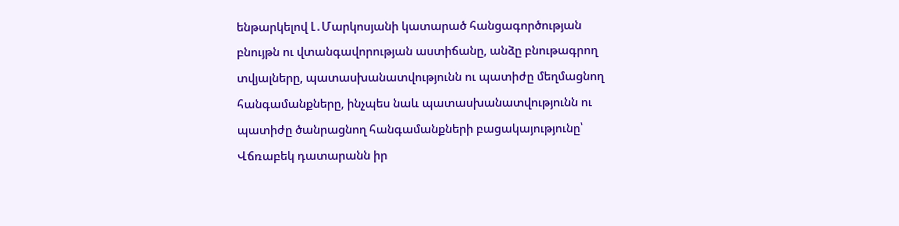ենթարկելով Լ․Մարկոսյանի կատարած հանցագործության բնույթն ու վտանգավորության աստիճանը, անձը բնութագրող տվյալները, պատասխանատվությունն ու պատիժը մեղմացնող հանգամանքները, ինչպես նաև պատասխանատվությունն ու պատիժը ծանրացնող հանգամանքների բացակայությունը՝ Վճռաբեկ դատարանն իր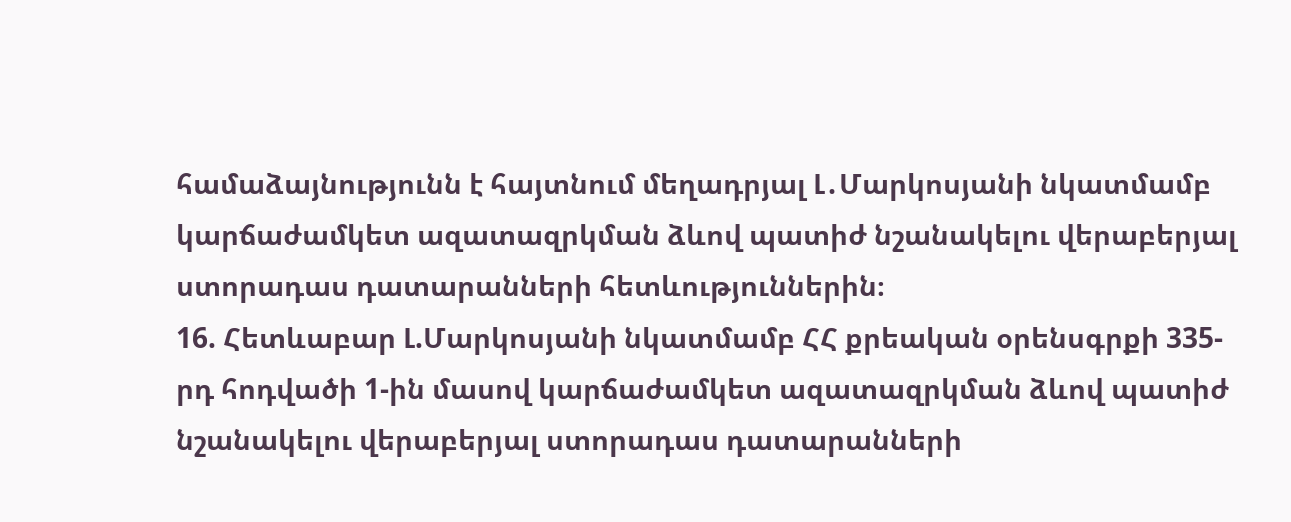համաձայնությունն է հայտնում մեղադրյալ Լ․Մարկոսյանի նկատմամբ կարճաժամկետ ազատազրկման ձևով պատիժ նշանակելու վերաբերյալ ստորադաս դատարանների հետևություններին։
16. Հետևաբար Լ.Մարկոսյանի նկատմամբ ՀՀ քրեական օրենսգրքի 335-րդ հոդվածի 1-ին մասով կարճաժամկետ ազատազրկման ձևով պատիժ նշանակելու վերաբերյալ ստորադաս դատարանների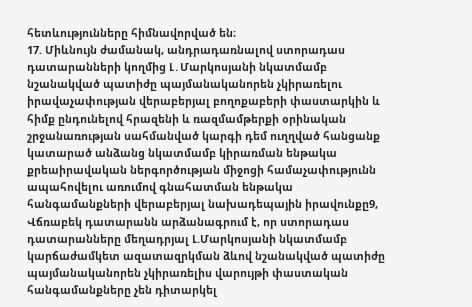հետևությունները հիմնավորված են։
17. Միևնույն ժամանակ, անդրադառնալով ստորադաս դատարանների կողմից Լ․Մարկոսյանի նկատմամբ նշանակված պատիժը պայմանականորեն չկիրառելու իրավաչափության վերաբերյալ բողոքաբերի փաստարկին և հիմք ընդունելով հրազենի և ռազմամթերքի օրինական շրջանառության սահմանված կարգի դեմ ուղղված հանցանք կատարած անձանց նկատմամբ կիրառման ենթակա քրեաիրավական ներգործության միջոցի համաչափությունն ապահովելու առումով գնահատման ենթակա հանգամանքների վերաբերյալ նախադեպային իրավունքը9, Վճռաբեկ դատարանն արձանագրում է, որ ստորադաս դատարանները մեղադրյալ Լ.Մարկոսյանի նկատմամբ կարճաժամկետ ազատազրկման ձևով նշանակված պատիժը պայմանականորեն չկիրառելիս վարույթի փաստական հանգամանքները չեն դիտարկել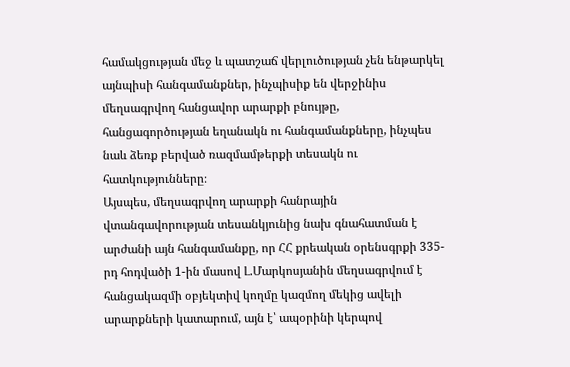համակցության մեջ և պատշաճ վերլուծության չեն ենթարկել այնպիսի հանգամանքներ, ինչպիսիք են վերջինիս մեղսագրվող հանցավոր արարքի բնույթը, հանցագործության եղանակն ու հանգամանքները, ինչպես նաև ձեռք բերված ռազմամթերքի տեսակն ու հատկությունները։
Այսպես, մեղսագրվող արարքի հանրային վտանգավորության տեսանկյունից նախ գնահատման է արժանի այն հանգամանքը, որ ՀՀ քրեական օրենսգրքի 335-րդ հոդվածի 1-ին մասով Լ.Մարկոսյանին մեղսագրվում է հանցակազմի օբյեկտիվ կողմը կազմող մեկից ավելի արարքների կատարում, այն է՝ ապօրինի կերպով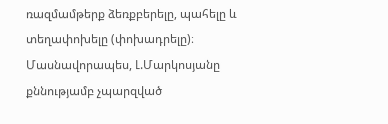ռազմամթերք ձեռքբերելը, պահելը և տեղափոխելը (փոխադրելը)։ Մասնավորապես, Լ.Մարկոսյանը քննությամբ չպարզված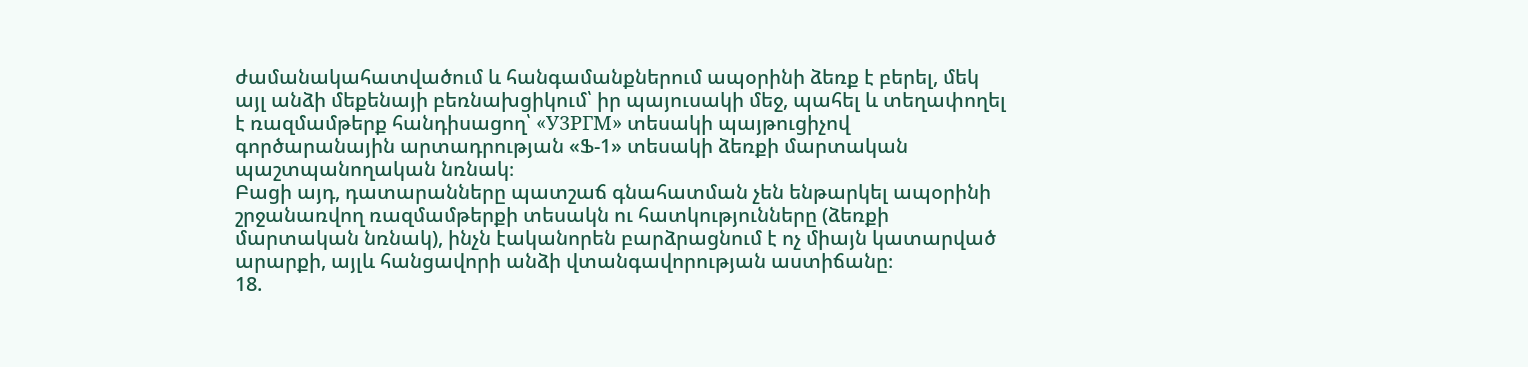ժամանակահատվածում և հանգամանքներում ապօրինի ձեռք է բերել, մեկ այլ անձի մեքենայի բեռնախցիկում՝ իր պայուսակի մեջ, պահել և տեղափողել է ռազմամթերք հանդիսացող՝ «У3PГM» տեսակի պայթուցիչով գործարանային արտադրության «Ֆ-1» տեսակի ձեռքի մարտական պաշտպանողական նռնակ։
Բացի այդ, դատարանները պատշաճ գնահատման չեն ենթարկել ապօրինի շրջանառվող ռազմամթերքի տեսակն ու հատկությունները (ձեռքի մարտական նռնակ), ինչն էականորեն բարձրացնում է ոչ միայն կատարված արարքի, այլև հանցավորի անձի վտանգավորության աստիճանը։
18.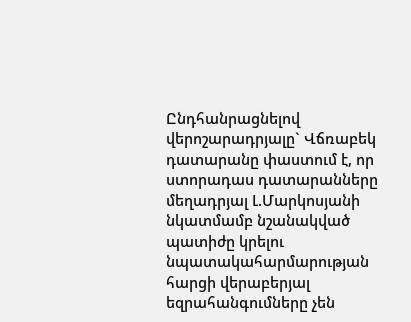Ընդհանրացնելով վերոշարադրյալը` Վճռաբեկ դատարանը փաստում է, որ ստորադաս դատարանները մեղադրյալ Լ.Մարկոսյանի նկատմամբ նշանակված պատիժը կրելու նպատակահարմարության հարցի վերաբերյալ եզրահանգումները չեն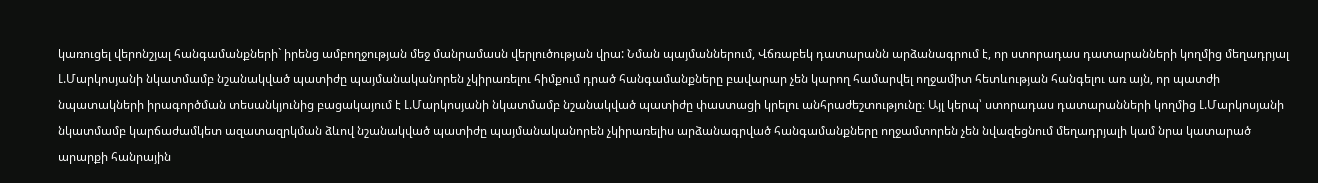կառուցել վերոնշյալ հանգամանքների` իրենց ամբողջության մեջ մանրամասն վերլուծության վրա: Նման պայմաններում, Վճռաբեկ դատարանն արձանագրում է, որ ստորադաս դատարանների կողմից մեղադրյալ Լ.Մարկոսյանի նկատմամբ նշանակված պատիժը պայմանականորեն չկիրառելու հիմքում դրած հանգամանքները բավարար չեն կարող համարվել ողջամիտ հետևության հանգելու առ այն, որ պատժի նպատակների իրագործման տեսանկյունից բացակայում է Լ.Մարկոսյանի նկատմամբ նշանակված պատիժը փաստացի կրելու անհրաժեշտությունը։ Այլ կերպ՝ ստորադաս դատարանների կողմից Լ.Մարկոսյանի նկատմամբ կարճաժամկետ ազատազրկման ձևով նշանակված պատիժը պայմանականորեն չկիրառելիս արձանագրված հանգամանքները ողջամտորեն չեն նվազեցնում մեղադրյալի կամ նրա կատարած արարքի հանրային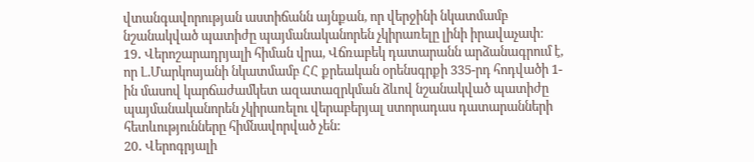վտանգավորության աստիճանն այնքան, որ վերջինի նկատմամբ նշանակված պատիժը պայմանականորեն չկիրառելը լինի իրավաչափ։
19․ Վերոշարադրյալի հիման վրա, Վճռաբեկ դատարանն արձանագրում է, որ Լ.Մարկոսյանի նկատմամբ ՀՀ քրեական օրենսգրքի 335-րդ հոդվածի 1-ին մասով կարճաժամկետ ազատազրկման ձևով նշանակված պատիժը պայմանականորեն չկիրառելու վերաբերյալ ստորադաս դատարանների հետևությունները հիմնավորված չեն:
20․ Վերոգրյալի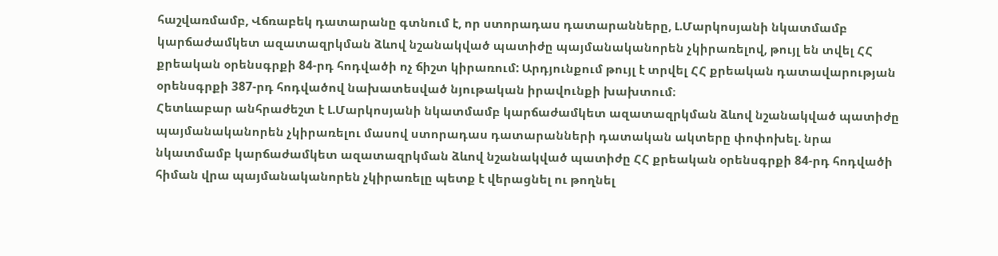հաշվառմամբ, Վճռաբեկ դատարանը գտնում է, որ ստորադաս դատարանները, Լ.Մարկոսյանի նկատմամբ կարճաժամկետ ազատազրկման ձևով նշանակված պատիժը պայմանականորեն չկիրառելով, թույլ են տվել ՀՀ քրեական օրենսգրքի 84-րդ հոդվածի ոչ ճիշտ կիրառում: Արդյունքում թույլ է տրվել ՀՀ քրեական դատավարության օրենսգրքի 387-րդ հոդվածով նախատեսված նյութական իրավունքի խախտում։
Հետևաբար անհրաժեշտ է Լ.Մարկոսյանի նկատմամբ կարճաժամկետ ազատազրկման ձևով նշանակված պատիժը պայմանականորեն չկիրառելու մասով ստորադաս դատարանների դատական ակտերը փոփոխել. նրա նկատմամբ կարճաժամկետ ազատազրկման ձևով նշանակված պատիժը ՀՀ քրեական օրենսգրքի 84-րդ հոդվածի հիման վրա պայմանականորեն չկիրառելը պետք է վերացնել ու թողնել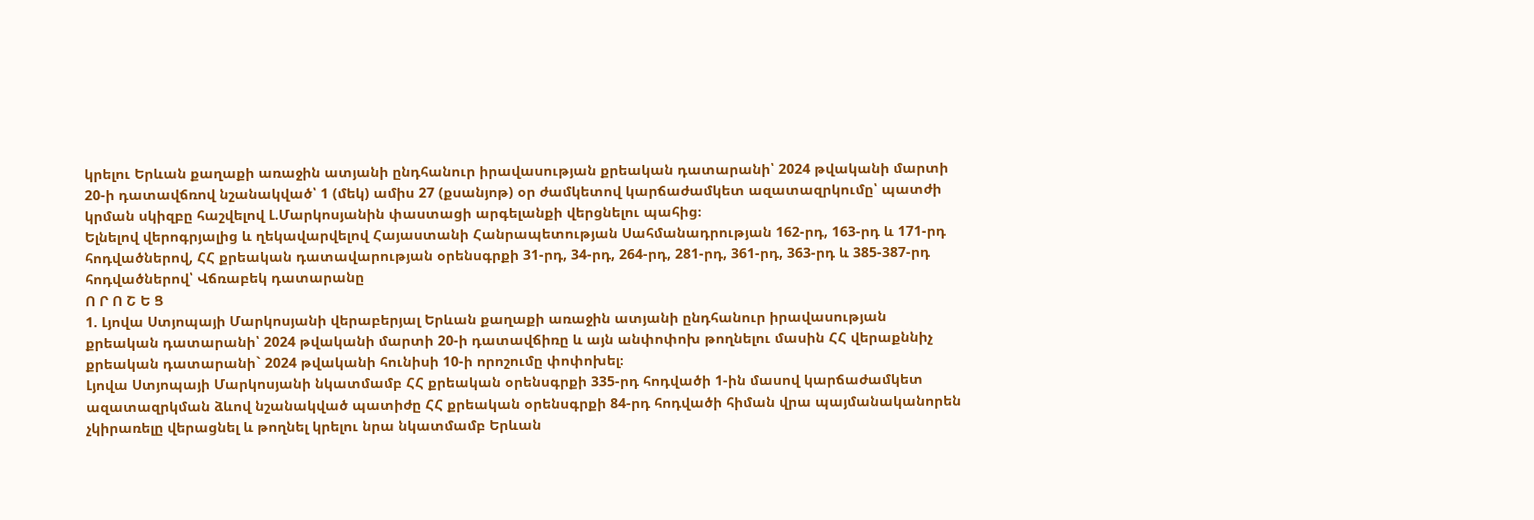կրելու Երևան քաղաքի առաջին ատյանի ընդհանուր իրավասության քրեական դատարանի՝ 2024 թվականի մարտի 20-ի դատավճռով նշանակված՝ 1 (մեկ) ամիս 27 (քսանյոթ) օր ժամկետով կարճաժամկետ ազատազրկումը՝ պատժի կրման սկիզբը հաշվելով Լ.Մարկոսյանին փաստացի արգելանքի վերցնելու պահից։
Ելնելով վերոգրյալից և ղեկավարվելով Հայաստանի Հանրապետության Սահմանադրության 162-րդ, 163-րդ և 171-րդ հոդվածներով, ՀՀ քրեական դատավարության օրենսգրքի 31-րդ, 34-րդ, 264-րդ, 281-րդ, 361-րդ, 363-րդ և 385-387-րդ հոդվածներով՝ Վճռաբեկ դատարանը
Ո Ր Ո Շ Ե Ց
1. Լյովա Ստյոպայի Մարկոսյանի վերաբերյալ Երևան քաղաքի առաջին ատյանի ընդհանուր իրավասության քրեական դատարանի՝ 2024 թվականի մարտի 20-ի դատավճիռը և այն անփոփոխ թողնելու մասին ՀՀ վերաքննիչ քրեական դատարանի` 2024 թվականի հունիսի 10-ի որոշումը փոփոխել։
Լյովա Ստյոպայի Մարկոսյանի նկատմամբ ՀՀ քրեական օրենսգրքի 335-րդ հոդվածի 1-ին մասով կարճաժամկետ ազատազրկման ձևով նշանակված պատիժը ՀՀ քրեական օրենսգրքի 84-րդ հոդվածի հիման վրա պայմանականորեն չկիրառելը վերացնել և թողնել կրելու նրա նկատմամբ Երևան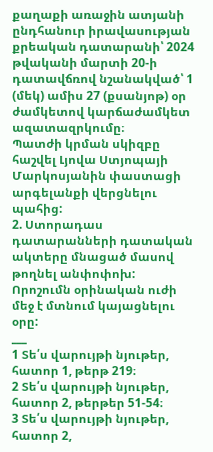քաղաքի առաջին ատյանի ընդհանուր իրավասության քրեական դատարանի՝ 2024 թվականի մարտի 20-ի դատավճռով նշանակված՝ 1 (մեկ) ամիս 27 (քսանյոթ) օր ժամկետով կարճաժամկետ ազատազրկումը։
Պատժի կրման սկիզբը հաշվել Լյովա Ստյոպայի Մարկոսյանին փաստացի արգելանքի վերցնելու պահից:
2. Ստորադաս դատարանների դատական ակտերը մնացած մասով թողնել անփոփոխ:
Որոշումն օրինական ուժի մեջ է մտնում կայացնելու օրը:
___
1 Տե՛ս վարույթի նյութեր, հատոր 1, թերթ 219։
2 Տե՛ս վարույթի նյութեր, հատոր 2, թերթեր 51-54։
3 Տե՛ս վարույթի նյութեր, հատոր 2,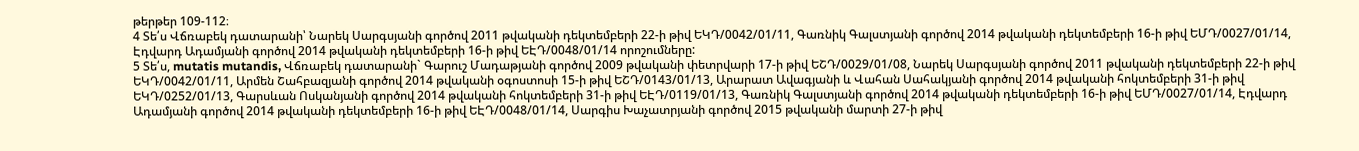թերթեր 109-112։
4 Տե՛ս Վճռաբեկ դատարանի՝ Նարեկ Սարգսյանի գործով 2011 թվականի դեկտեմբերի 22-ի թիվ ԵԿԴ/0042/01/11, Գառնիկ Գալստյանի գործով 2014 թվականի դեկտեմբերի 16-ի թիվ ԵՄԴ/0027/01/14, Էդվարդ Ադամյանի գործով 2014 թվականի դեկտեմբերի 16-ի թիվ ԵԷԴ/0048/01/14 որոշումները:
5 Տե՛ս, mutatis mutandis, Վճռաբեկ դատարանի` Գարուշ Մադաթյանի գործով 2009 թվականի փետրվարի 17-ի թիվ ԵՇԴ/0029/01/08, Նարեկ Սարգսյանի գործով 2011 թվականի դեկտեմբերի 22-ի թիվ ԵԿԴ/0042/01/11, Արմեն Շահբազյանի գործով 2014 թվականի օգոստոսի 15-ի թիվ ԵՇԴ/0143/01/13, Արարատ Ավագյանի և Վահան Սահակյանի գործով 2014 թվականի հոկտեմբերի 31-ի թիվ ԵԿԴ/0252/01/13, Գարսևան Ոսկանյանի գործով 2014 թվականի հոկտեմբերի 31-ի թիվ ԵԷԴ/0119/01/13, Գառնիկ Գալստյանի գործով 2014 թվականի դեկտեմբերի 16-ի թիվ ԵՄԴ/0027/01/14, Էդվարդ Ադամյանի գործով 2014 թվականի դեկտեմբերի 16-ի թիվ ԵԷԴ/0048/01/14, Սարգիս Խաչատրյանի գործով 2015 թվականի մարտի 27-ի թիվ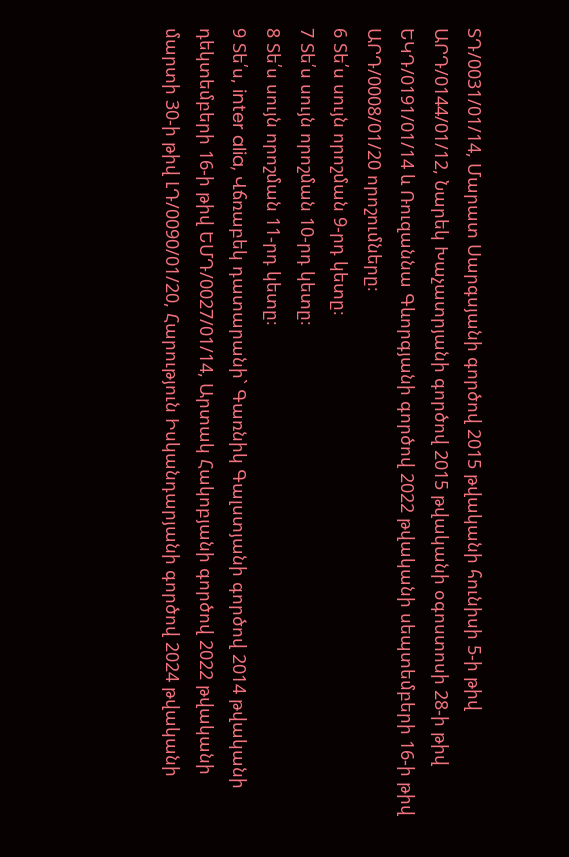ՏԴ/0031/01/14, Մարատ Սարգսյանի գործով 2015 թվականի հունիսի 5-ի թիվ ԱՐԴ/0144/01/12, Նարեկ Խաչատրյանի գործով 2015 թվականի օգոստոսի 28-ի թիվ ԵԿԴ/0191/01/14 և Ռուզաննա Գևորգյանի գործով 2022 թվականի սեպտեմբերի 16-ի թիվ ԱՐԴ/0008/01/20 որոշումները։
6 Տե՛ս սույն որոշման 9-րդ կետը։
7 Տե՛ս սույն որոշման 10-րդ կետը։
8 Տե՛ս սույն որոշման 11-րդ կետը։
9 Տե՛ս, inter alia, Վճռաբեկ դատարանի` Գառնիկ Գալստյանի գործով 2014 թվականի դեկտեմբերի 16-ի թիվ ԵՄԴ/0027/01/14, Արտակ Հակոբյանի գործով 2022 թվականի մարտի 30-ի թիվ ԼԴ/0090/01/20, Հարություն Իսկանդարյանի գործով 2024 թվականի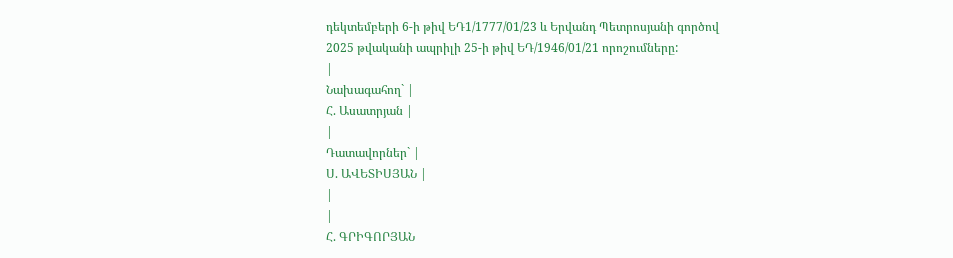դեկտեմբերի 6-ի թիվ ԵԴ1/1777/01/23 և Երվանդ Պետրոսյանի գործով 2025 թվականի ապրիլի 25-ի թիվ ԵԴ/1946/01/21 որոշումները:
|
Նախագահող` |
Հ. Ասատրյան |
|
Դատավորներ` |
Ս. ԱՎԵՏԻՍՅԱՆ |
|
|
Հ. ԳՐԻԳՈՐՅԱՆ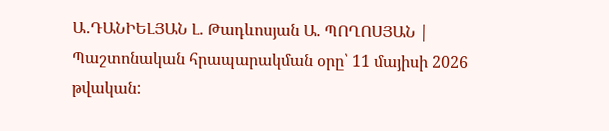Ա․ԴԱՆԻԵԼՅԱՆ Լ. Թադևոսյան Ա. ՊՈՂՈՍՅԱՆ |
Պաշտոնական հրապարակման օրը՝ 11 մայիսի 2026 թվական: